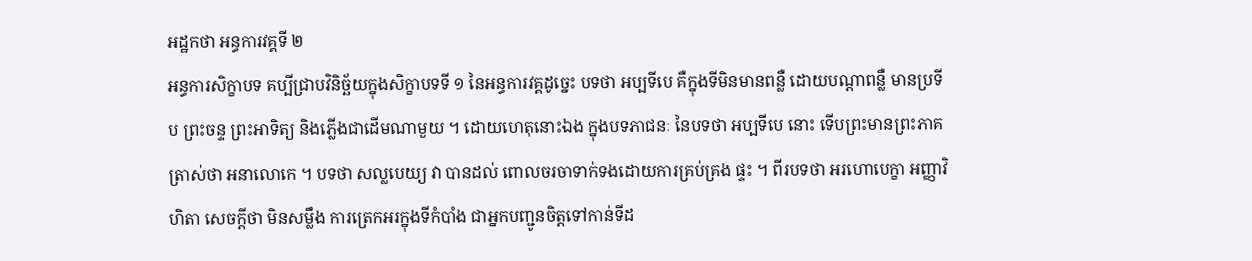អដ្ឋកថា អន្ធការវគ្គទី ២
អន្ធការសិក្ខាបទ គប្បីជ្រាបវិនិច្ឆ័យក្នុងសិក្ខាបទទី ១ នៃអន្ធការវគ្គដូច្នេះ បទថា អប្បទីបេ គឺក្នុងទីមិនមានពន្លឺ ដោយបណ្តាពន្លឺ មានប្រទីប ព្រះចន្ទ ព្រះអាទិត្យ និងភ្លើងជាដើមណាមួយ ។ ដោយហេតុនោះឯង ក្នុងបទភាជនៈ នៃបទថា អប្បទីបេ នោះ ទើបព្រះមានព្រះភាគត្រាស់ថា អនាលោកេ ។ បទថា សល្លបេយ្យ វា បានដល់ ពោលចរចាទាក់ទងដោយការគ្រប់គ្រង ផ្ទះ ។ ពីរបទថា អរហោបេក្ខា អញ្ញាវិហិតា សេចក្តីថា មិនសម្លឹង ការត្រេកអរក្នុងទីកំបាំង ជាអ្នកបញ្ជូនចិត្តទៅកាន់ទីដ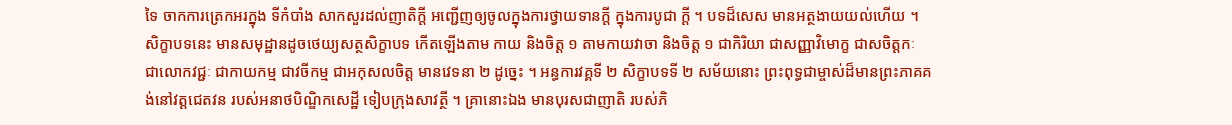ទៃ ចាកការត្រេកអរក្នុង ទីកំបាំង សាកសួរដល់ញាតិក្តី អញ្ជើញឲ្យចូលក្នុងការថ្វាយទានក្តី ក្នុងការបូជា ក្តី ។ បទដ៏សេស មានអត្ថងាយយល់ហើយ ។ សិក្ខាបទនេះ មានសមុដ្ឋានដូចថេយ្យសត្ថសិក្ខាបទ កើតឡើងតាម កាយ និងចិត្ត ១ តាមកាយវាចា និងចិត្ត ១ ជាកិរិយា ជាសញ្ញាវិមោក្ខ ជាសចិត្តកៈ ជាលោកវជ្ជៈ ជាកាយកម្ម ជាវចីកម្ម ជាអកុសលចិត្ត មានវេទនា ២ ដូច្នេះ ។ អន្ធការវគ្គទី ២ សិក្ខាបទទី ២ សម័យនោះ ព្រះពុទ្ធជាម្ចាស់ដ៏មានព្រះភាគគង់នៅវត្តជេតវន របស់អនាថបិណ្ឌិកសេដ្ឋី ទៀបក្រុងសាវត្ថី ។ គ្រានោះឯង មានបុរសជាញាតិ របស់ភិ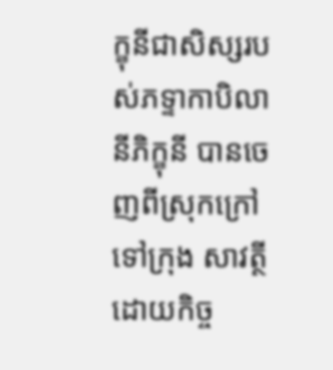ក្ខុនីជាសិស្សរបស់ភទ្ទាកាបិលានីភិក្ខុនី បានចេញពីស្រុកក្រៅទៅក្រុង សាវត្ថីដោយកិច្ច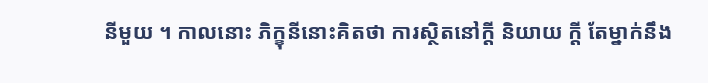នីមួយ ។ កាលនោះ ភិក្ខុនីនោះគិតថា ការស្ថិតនៅក្តី និយាយ ក្តី តែម្នាក់នឹង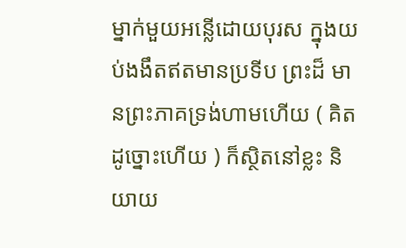ម្នាក់មួយអន្លើដោយបុរស ក្នុងយប់ងងឹតឥតមានប្រទីប ព្រះដ៏ មានព្រះភាគទ្រង់ហាមហើយ ( គិតដូច្នោះហើយ ) ក៏ស្ថិតនៅខ្លះ និយាយ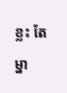ខ្លះ តែម្នា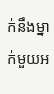ក់នឹងម្នាក់មួយអ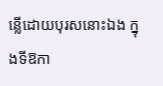ន្លើដោយបុរសនោះឯង ក្នុងទីឱកា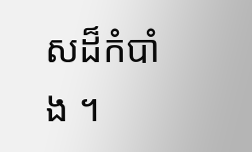សដ៏កំបាំង ។